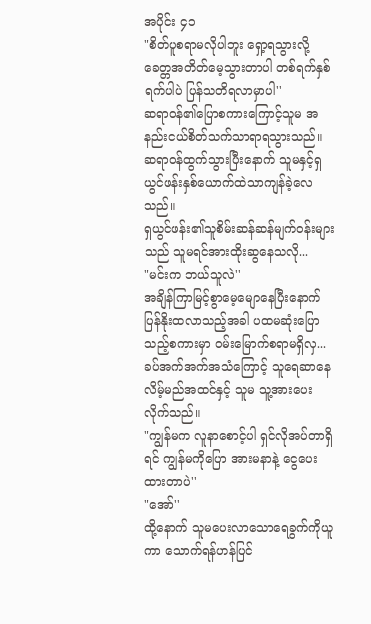အပိုင်း ၄၁
"စိတ်ပူစရာမလိုပါဘူး ရှော့ရသွားလို့ ခေတ္တအတိတ်မေ့သွားတာပါ တစ်ရက်နှစ်ရက်ပါပဲ ပြန်သတိရလာမှာပါ''
ဆရာဝန်၏ပြောစကားကြောင့်သူမ အနည်းငယ်စိတ်သက်သာရာရသွားသည်။ ဆရာဝန်ထွက်သွားပြီးနောက် သူမနှင့်ရှယွင်ဖန်းနှစ်ယောက်ထဲသာကျန်ခဲ့လေသည်။
ရှယွင်ဖန်း၏သူစိမ်းဆန်ဆန်မျက်ဝန်းများသည် သူမရင်အားထိုးဆွနေသလို...
"မင်းက ဘယ်သူလဲ''
အချိန်ကြာမြင့်စွာမေ့မျောနေပြီးနောက် ပြန်နိုးထလာသည့်အခါ ပထမဆုံးပြောသည့်စကားမှာ ဝမ်းမြောက်စရာမရှိလှ...
ခပ်အက်အက်အသံကြောင့် သူရေဆာနေလိမ့်မည်အထင်နှင့် သူမ သူ့အားပေးလိုက်သည်။
"ကျွန်မက လူနာစောင့်ပါ ရှင်လိုအပ်တာရှိရင် ကျွန်မကိုပြော အားမနာနဲ့ ငွေပေးထားတာပဲ''
"အော်''
ထို့နောက် သူမပေးလာသောရေခွက်ကိုယူကာ သောက်ရန်ဟန်ပြင်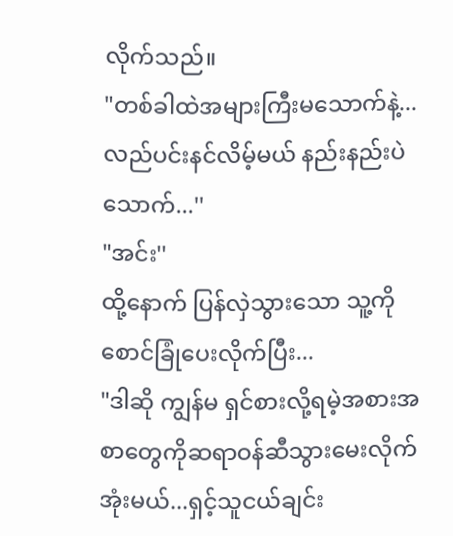လိုက်သည်။
"တစ်ခါထဲအများကြီးမသောက်နဲ့...လည်ပင်းနင်လိမ့်မယ် နည်းနည်းပဲသောက်...''
"အင်း''
ထို့နောက် ပြန်လှဲသွားသော သူ့ကိုစောင်ခြုံပေးလိုက်ပြီး...
"ဒါဆို ကျွန်မ ရှင်စားလို့ရမဲ့အစားအစာတွေကိုဆရာဝန်ဆီသွားမေးလိုက်အုံးမယ်...ရှင့်သူငယ်ချင်း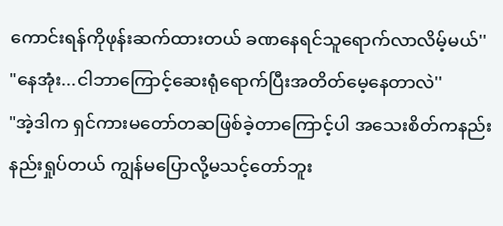ကောင်းရန်ကိုဖုန်းဆက်ထားတယ် ခဏနေရင်သူရောက်လာလိမ့်မယ်''
"နေအုံး...ငါဘာကြောင့်ဆေးရုံရောက်ပြီးအတိတ်မေ့နေတာလဲ''
"အဲ့ဒါက ရှင်ကားမတော်တဆဖြစ်ခဲ့တာကြောင့်ပါ အသေးစိတ်ကနည်းနည်းရှုပ်တယ် ကျွန်မပြောလို့မသင့်တော်ဘူး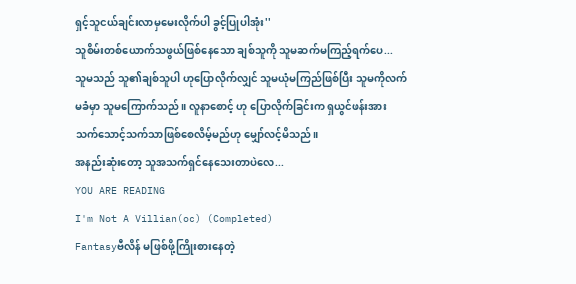ရှင့်သူငယ်ချင်းလာမှမေးလိုက်ပါ ခွင့်ပြုပါအုံး''
သူစိမ်းတစ်ယောက်သဖွယ်ဖြစ်နေသော ချစ်သူကို သူမဆက်မကြည့်ရက်ပေ...
သူမသည် သူ၏ချစ်သူပါ ဟုပြောလိုက်လျှင် သူမယုံမကြည်ဖြစ်ပြီး သူမကိုလက်မခံမှာ သူမကြောက်သည်။ လူနာစောင့် ဟု ပြောလိုက်ခြင်းက ရှယွင်ဖန်းအား သက်သောင့်သက်သာဖြစ်စေလိမ့်မည်ဟု မျှော်လင့်မိသည်။
အနည်းဆုံးတော့ သူအသက်ရှင်နေသေးတာပဲလေ...
YOU ARE READING
I'm Not A Villian(oc) (Completed)
Fantasyဗီလိန် မဖြစ်ဖို့ကြိုးစားနေတဲ့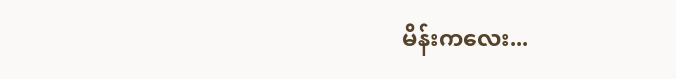မိန်းကလေး...